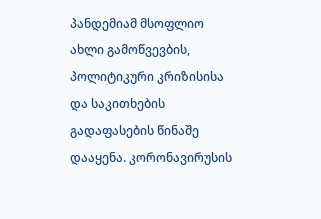პანდემიამ მსოფლიო ახლი გამოწვევბის, პოლიტიკური კრიზისისა და საკითხების გადაფასების წინაშე დააყენა. კორონავირუსის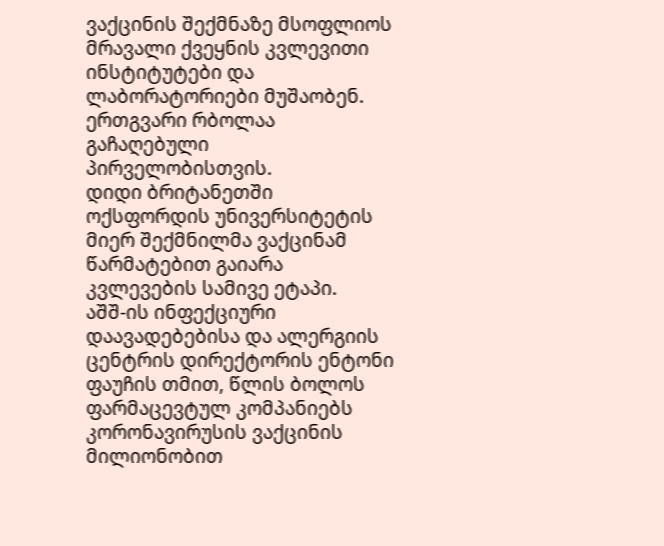ვაქცინის შექმნაზე მსოფლიოს მრავალი ქვეყნის კვლევითი ინსტიტუტები და ლაბორატორიები მუშაობენ. ერთგვარი რბოლაა გაჩაღებული პირველობისთვის.
დიდი ბრიტანეთში ოქსფორდის უნივერსიტეტის მიერ შექმნილმა ვაქცინამ წარმატებით გაიარა კვლევების სამივე ეტაპი.
აშშ-ის ინფექციური დაავადებებისა და ალერგიის ცენტრის დირექტორის ენტონი ფაუჩის თმით, წლის ბოლოს ფარმაცევტულ კომპანიებს კორონავირუსის ვაქცინის მილიონობით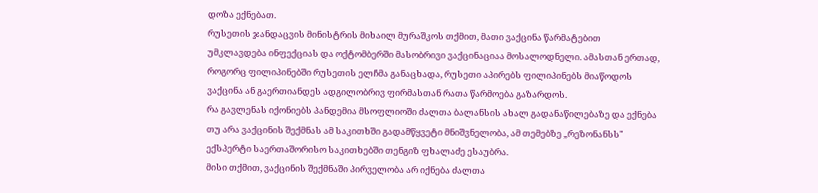დოზა ექნებათ.
რუსეთის ჯანდაცვის მინისტრის მიხაილ მურაშკოს თქმით, მათი ვაქცინა წარმატებით უმკლავდება ინფექციას და ოქტომბერში მასობრივი ვაქცინაციაა მოსალოდნელი. ამასთან ერთად, როგორც ფილიპინებში რუსეთის ელჩმა განაცხადა, რუსეთი აპირებს ფილიპინებს მიაწოდოს ვაქცინა ან გაერთიანდეს ადგილობრივ ფირმასთან რათა წარმოება გაზარდოს.
რა გავლენას იქონიებს პანდემია მსოფლიოში ძალთა ბალანსის ახალ გადანაწილებაზე და ექნება თუ არა ვაქცინის შექმნას ამ საკითხში გადამწყვეტი მნიშვნელობა, ამ თემებზე „რეზონანსს" ექსპერტი საერთაშორისო საკითხებში თენგიზ ფხალაძე ესაუბრა.
მისი თქმით, ვაქცინის შექმნაში პირველობა არ იქნება ძალთა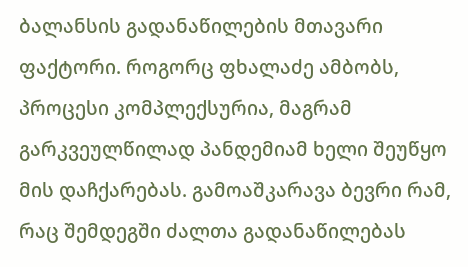ბალანსის გადანაწილების მთავარი ფაქტორი. როგორც ფხალაძე ამბობს, პროცესი კომპლექსურია, მაგრამ გარკვეულწილად პანდემიამ ხელი შეუწყო მის დაჩქარებას. გამოაშკარავა ბევრი რამ, რაც შემდეგში ძალთა გადანაწილებას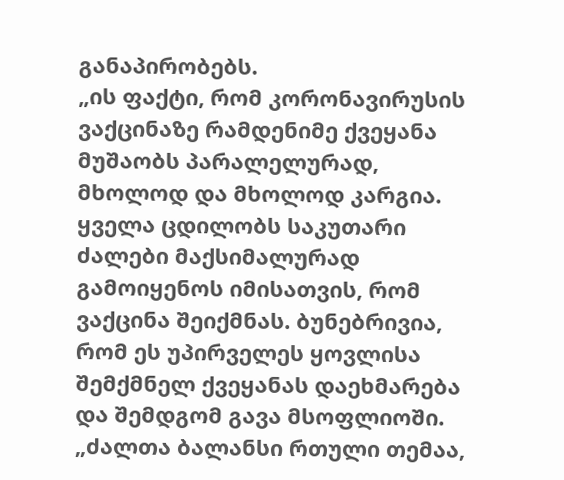განაპირობებს.
„ის ფაქტი, რომ კორონავირუსის ვაქცინაზე რამდენიმე ქვეყანა მუშაობს პარალელურად, მხოლოდ და მხოლოდ კარგია. ყველა ცდილობს საკუთარი ძალები მაქსიმალურად გამოიყენოს იმისათვის, რომ ვაქცინა შეიქმნას. ბუნებრივია, რომ ეს უპირველეს ყოვლისა შემქმნელ ქვეყანას დაეხმარება და შემდგომ გავა მსოფლიოში.
„ძალთა ბალანსი რთული თემაა,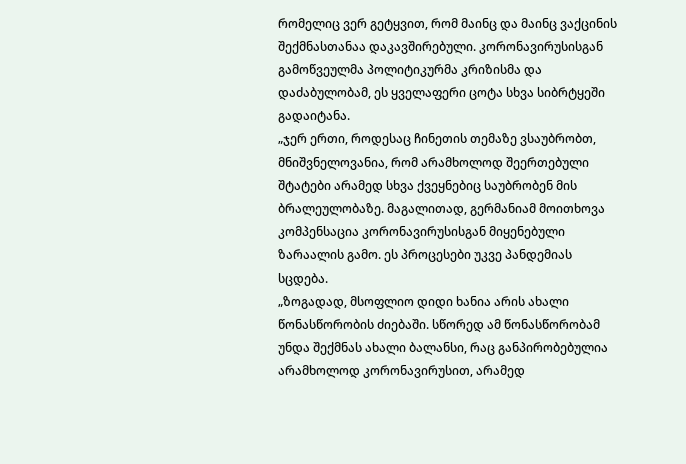რომელიც ვერ გეტყვით, რომ მაინც და მაინც ვაქცინის შექმნასთანაა დაკავშირებული. კორონავირუსისგან გამოწვეულმა პოლიტიკურმა კრიზისმა და დაძაბულობამ, ეს ყველაფერი ცოტა სხვა სიბრტყეში გადაიტანა.
„ჯერ ერთი, როდესაც ჩინეთის თემაზე ვსაუბრობთ, მნიშვნელოვანია, რომ არამხოლოდ შეერთებული შტატები არამედ სხვა ქვეყნებიც საუბრობენ მის ბრალეულობაზე. მაგალითად, გერმანიამ მოითხოვა კომპენსაცია კორონავირუსისგან მიყენებული ზარაალის გამო. ეს პროცესები უკვე პანდემიას სცდება.
„ზოგადად, მსოფლიო დიდი ხანია არის ახალი წონასწორობის ძიებაში. სწორედ ამ წონასწორობამ უნდა შექმნას ახალი ბალანსი, რაც განპირობებულია არამხოლოდ კორონავირუსით, არამედ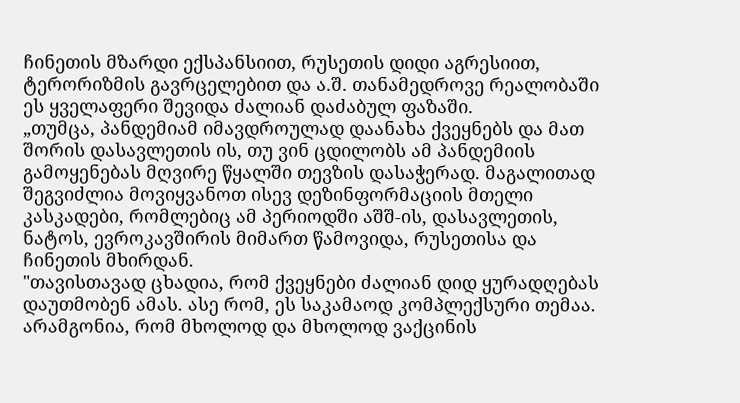ჩინეთის მზარდი ექსპანსიით, რუსეთის დიდი აგრესიით, ტერორიზმის გავრცელებით და ა.შ. თანამედროვე რეალობაში ეს ყველაფერი შევიდა ძალიან დაძაბულ ფაზაში.
„თუმცა, პანდემიამ იმავდროულად დაანახა ქვეყნებს და მათ შორის დასავლეთის ის, თუ ვინ ცდილობს ამ პანდემიის გამოყენებას მღვირე წყალში თევზის დასაჭერად. მაგალითად შეგვიძლია მოვიყვანოთ ისევ დეზინფორმაციის მთელი კასკადები, რომლებიც ამ პერიოდში აშშ-ის, დასავლეთის, ნატოს, ევროკავშირის მიმართ წამოვიდა, რუსეთისა და ჩინეთის მხირდან.
"თავისთავად ცხადია, რომ ქვეყნები ძალიან დიდ ყურადღებას დაუთმობენ ამას. ასე რომ, ეს საკამაოდ კომპლექსური თემაა. არამგონია, რომ მხოლოდ და მხოლოდ ვაქცინის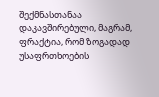შექმნასთანაა დაკავშირებული, მაგრამ, ფრაქტია, რომ ზოგადად უსაფრთხოების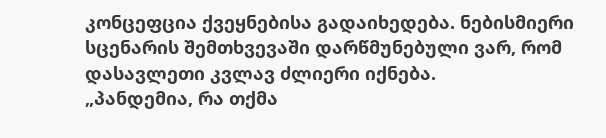კონცეფცია ქვეყნებისა გადაიხედება. ნებისმიერი სცენარის შემთხვევაში დარწმუნებული ვარ, რომ დასავლეთი კვლავ ძლიერი იქნება.
„პანდემია, რა თქმა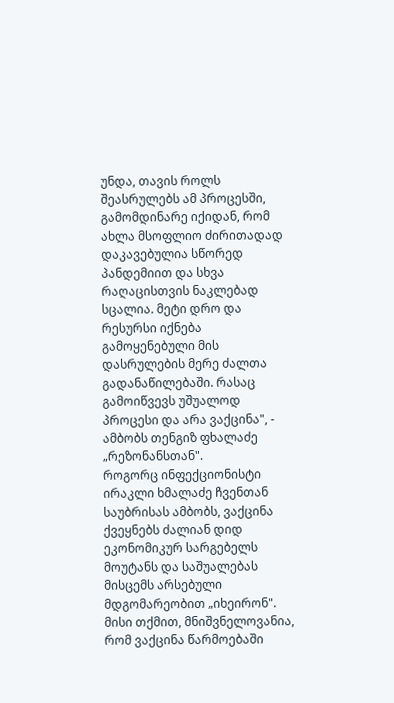უნდა, თავის როლს შეასრულებს ამ პროცესში, გამომდინარე იქიდან, რომ ახლა მსოფლიო ძირითადად დაკავებულია სწორედ პანდემიით და სხვა რაღაცისთვის ნაკლებად სცალია. მეტი დრო და რესურსი იქნება გამოყენებული მის დასრულების მერე ძალთა გადანაწილებაში. რასაც გამოიწვევს უშუალოდ პროცესი და არა ვაქცინა", - ამბობს თენგიზ ფხალაძე „რეზონანსთან".
როგორც ინფექციონისტი ირაკლი ხმალაძე ჩვენთან საუბრისას ამბობს, ვაქცინა ქვეყნებს ძალიან დიდ ეკონომიკურ სარგებელს მოუტანს და საშუალებას მისცემს არსებული მდგომარეობით „იხეირონ". მისი თქმით, მნიშვნელოვანია, რომ ვაქცინა წარმოებაში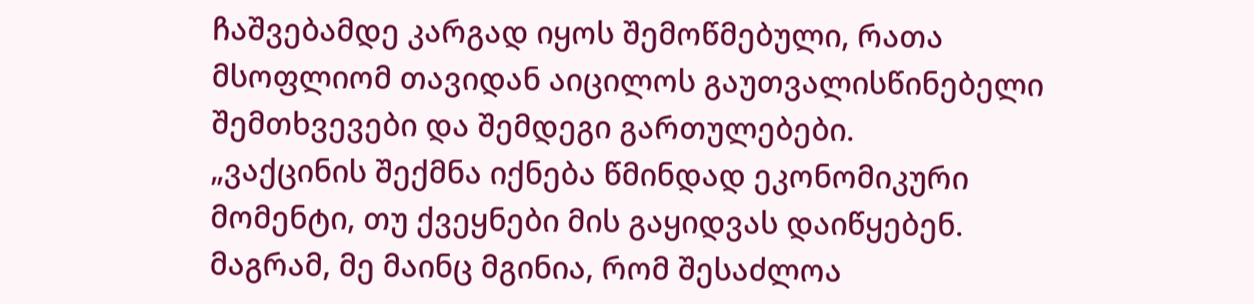ჩაშვებამდე კარგად იყოს შემოწმებული, რათა მსოფლიომ თავიდან აიცილოს გაუთვალისწინებელი შემთხვევები და შემდეგი გართულებები.
„ვაქცინის შექმნა იქნება წმინდად ეკონომიკური მომენტი, თუ ქვეყნები მის გაყიდვას დაიწყებენ. მაგრამ, მე მაინც მგინია, რომ შესაძლოა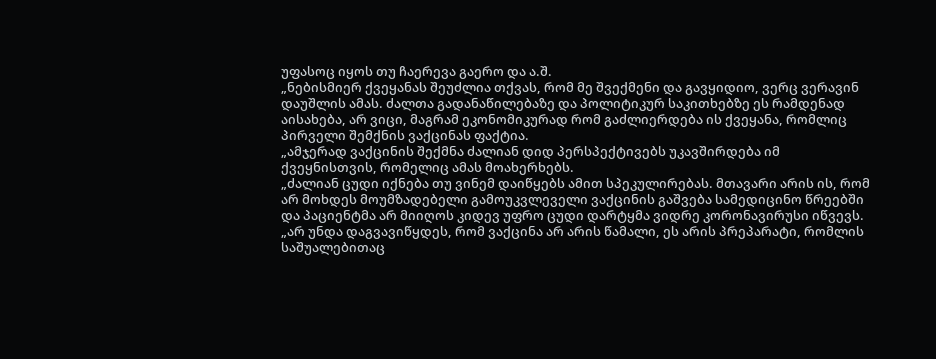უფასოც იყოს თუ ჩაერევა გაერო და ა.შ.
„ნებისმიერ ქვეყანას შეუძლია თქვას, რომ მე შვექმენი და გავყიდიო, ვერც ვერავინ დაუშლის ამას. ძალთა გადანაწილებაზე და პოლიტიკურ საკითხებზე ეს რამდენად აისახება, არ ვიცი, მაგრამ ეკონომიკურად რომ გაძლიერდება ის ქვეყანა, რომლიც პირველი შემქნის ვაქცინას ფაქტია.
„ამჯერად ვაქცინის შექმნა ძალიან დიდ პერსპექტივებს უკავშირდება იმ ქვეყნისთვის, რომელიც ამას მოახერხებს.
„ძალიან ცუდი იქნება თუ ვინემ დაიწყებს ამით სპეკულირებას. მთავარი არის ის, რომ არ მოხდეს მოუმზადებელი გამოუკვლეველი ვაქცინის გაშვება სამედიცინო წრეებში და პაციენტმა არ მიიღოს კიდევ უფრო ცუდი დარტყმა ვიდრე კორონავირუსი იწვევს.
„არ უნდა დაგვავიწყდეს, რომ ვაქცინა არ არის წამალი, ეს არის პრეპარატი, რომლის საშუალებითაც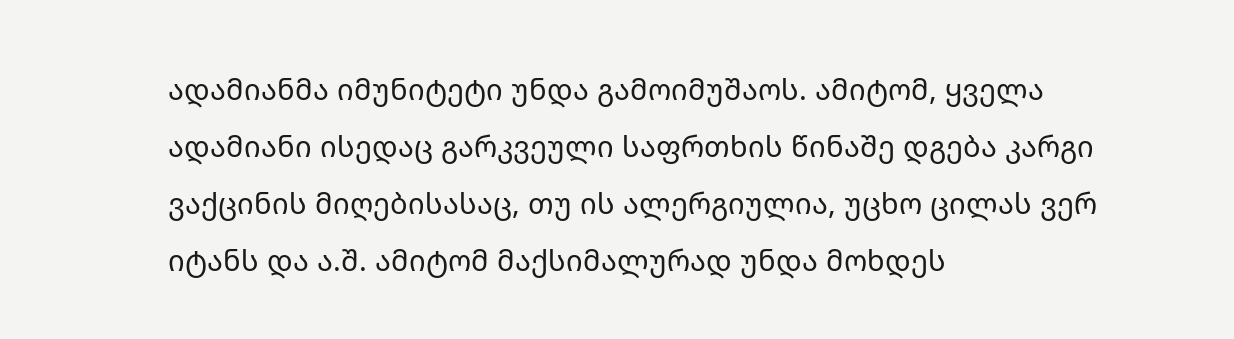ადამიანმა იმუნიტეტი უნდა გამოიმუშაოს. ამიტომ, ყველა ადამიანი ისედაც გარკვეული საფრთხის წინაშე დგება კარგი ვაქცინის მიღებისასაც, თუ ის ალერგიულია, უცხო ცილას ვერ იტანს და ა.შ. ამიტომ მაქსიმალურად უნდა მოხდეს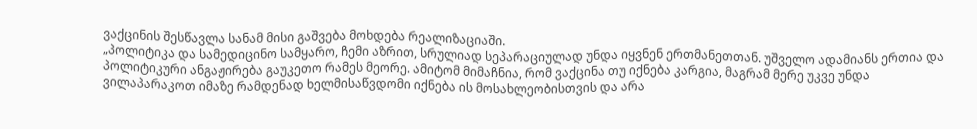ვაქცინის შესწავლა სანამ მისი გაშვება მოხდება რეალიზაციაში.
„პოლიტიკა და სამედიცინო სამყარო, ჩემი აზრით, სრულიად სეპარაციულად უნდა იყვნენ ერთმანეთთან. უშველო ადამიანს ერთია და პოლიტიკური ანგაჟირება გაუკეთო რამეს მეორე. ამიტომ მიმაჩნია, რომ ვაქცინა თუ იქნება კარგია, მაგრამ მერე უკვე უნდა ვილაპარაკოთ იმაზე რამდენად ხელმისაწვდომი იქნება ის მოსახლეობისთვის და არა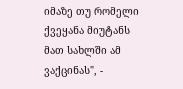იმაზე თუ რომელი ქვეყანა მიუტანს მათ სახლში ამ ვაქცინას", -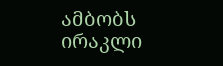ამბობს ირაკლი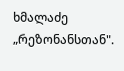ხმალაძე „რეზონანსთან".